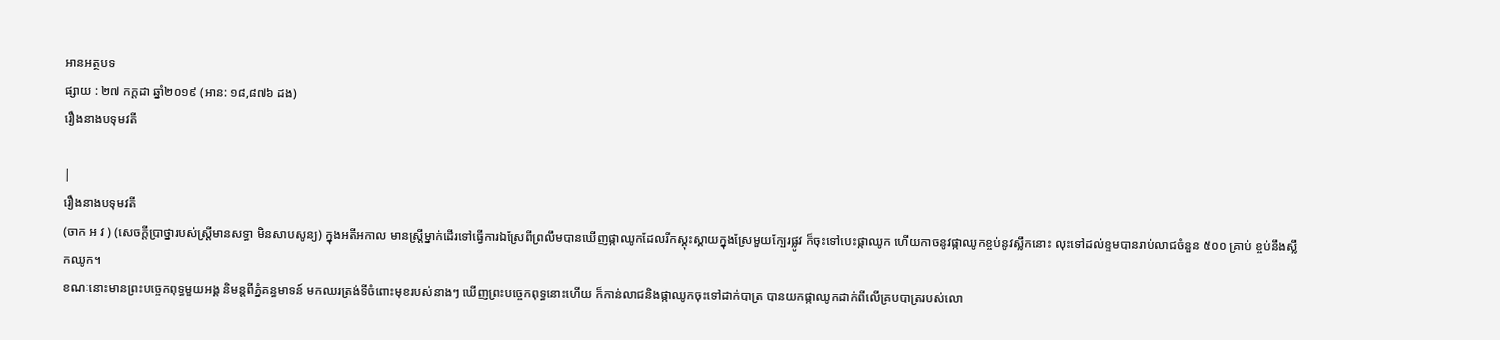អានអត្ថបទ
ផ្សាយ : ២៧ កក្តដា ឆ្នាំ២០១៩ (អាន: ១៨,៨៧៦ ដង)
រឿងនាងបទុមវតី

|
រឿងនាងបទុមវតី
(ចាក អ វ ) (សេចក្តីប្រាថ្នារបស់ស្រ្តីមានសទ្ធា មិនសាបសូន្យ) ក្នុងអតីអកាល មានស្រ្តីម្នាក់ដើរទៅធ្វើការឯស្រែពីព្រលឹមបានឃើញផ្កាឈូកដែលរីកស្គុះស្គាយក្នុងស្រែមួយក្បែរផ្លូវ ក៏ចុះទៅបេះផ្កាឈូក ហើយកាចនូវផ្កាឈូកខ្ចប់នូវស្លឹកនោះ លុះទៅដល់ខ្ទមបានរាប់លាជចំនួន ៥០០ គ្រាប់ ខ្ចប់នឹងស្លឹកឈូក។
ខណៈនោះមានព្រះបច្ចេកពុទ្ធមួយអង្គ និមន្តពីភ្នំគន្ធមាទន៍ មកឈរត្រង់ទីចំពោះមុខរបស់នាងៗ ឃើញព្រះបច្ចេកពុទ្ធនោះហើយ ក៏កាន់លាជនិងផ្កាឈូកចុះទៅដាក់បាត្រ បានយកផ្កាឈូកដាក់ពីលើគ្របបាត្ររបស់លោ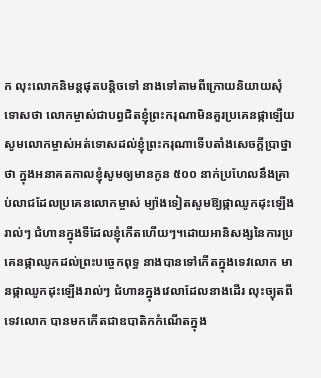ក លុះលោកនិមន្តផុតបន្តិចទៅ នាងទៅតាមពីក្រោយនិយាយសុំទោសថា លោកម្ចាស់ជាបព្វជិតខ្ញុំព្រះករុណាមិនគួរប្រគេនផ្កាឡើយ សូមលោកម្ចាស់អត់ទោសដល់ខ្ញុំព្រះករុណាទើបតាំងសេចក្តីប្រាថ្នាថា ក្នុងអនាគតកាលខ្ញុំសូមឲ្យមានកូន ៥០០ នាក់ប្រហែលនឹងគ្រាប់លាជដែលប្រគេនលោកម្ចាស់ ម្យ៉ាងទៀតសូមឱ្យផ្កាឈូកដុះឡើងរាល់ៗ ជំហានក្នុងទីដែលខ្ញុំកើតហើយៗ។ដោយអានិសង្សនៃការប្រគេនផ្កាឈូកដល់ព្រះបច្ចេកពុទ្ធ នាងបានទៅកើតក្នុងទេវលោក មានផ្កាឈូកដុះឡើងរាល់ៗ ជំហានក្នុងវេលាដែលនាងដើរ លុះច្យុតពីទេវលោក បានមកកើតជាឧបាតិកកំណើតក្នុង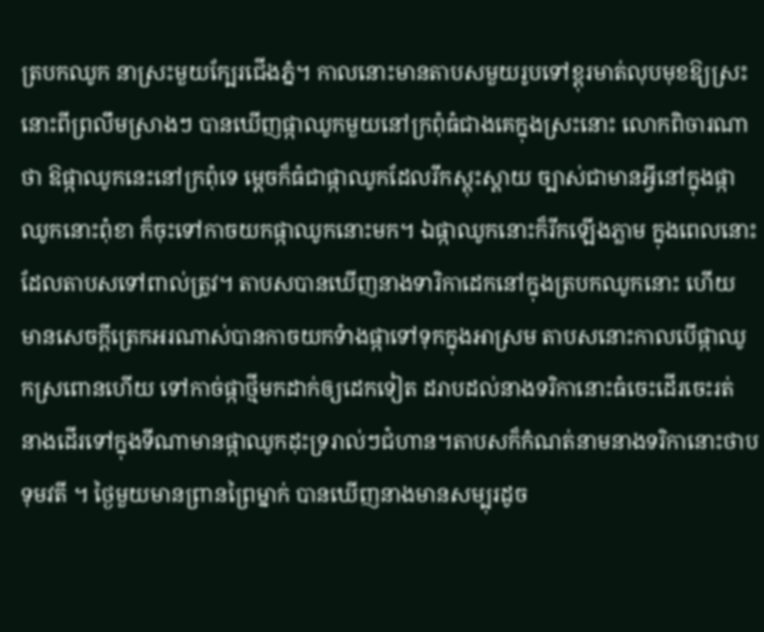ត្របកឈូក នាស្រះមួយក្បែរជើងភ្នំ។ កាលនោះមានតាបសមួយរូបទៅខ្ពុរមាត់លុបមុខឱ្យស្រះនោះពីព្រលឹមស្រាងៗ បានឃើញផ្កាឈូកមួយនៅក្រពុំធំជាងគេក្នុងស្រះនោះ លោកពិចារណាថា ឱផ្កាឈូកនេះនៅក្រពុំទេ ម្តេចក៏ធំជាផ្កាឈូកដែលរីកស្គុះស្គាយ ច្បាស់ជាមានអ្វីនៅក្នុងផ្កាឈូកនោះពុំខា ក៏ចុះទៅកាចយកផ្កាឈូកនោះមក។ ឯផ្កាឈូកនោះក៏រីកឡើងភ្លាម ក្នុងពេលនោះដែលតាបសទៅពាល់ត្រូវ។ តាបសបានឃើញនាងទារិកាដេកនៅក្នុងត្របកឈូកនោះ ហើយ មានសេចក្តីត្រេកអរណាស់បានកាចយកទំាងផ្កាទៅទុកក្នុងអាស្រម តាបសនោះកាលបើផ្កាឈូកស្រពោនហើយ ទៅកាច់ផ្កាថ្មីមកដាក់ឲ្យដេកទៀត ដរាបដល់នាងទរិកានោះធំចេះដើរចេះរត់ នាងដើរទៅក្នុងទីណាមានផ្កាឈូកដុះទ្ររាល់ៗជំហាន។តាបសក៏កំណត់នាមនាងទរិកានោះថាបទុមវតី ។ ថ្ងៃមួយមានព្រានព្រៃម្នាក់ បានឃើញនាងមានសម្បុរដូច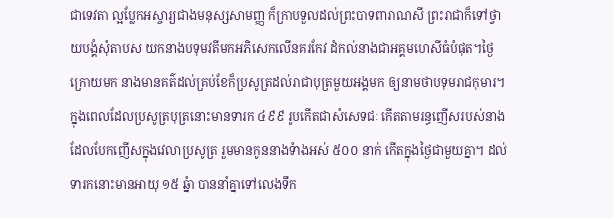ជាទេវតា ល្អប្លែកអស្ចារ្យជាងមនុស្សសាមញ្ញ ក៏ក្រាបទួលដល់ព្រះបាទពារាណសី ព្រះរាជាក៏ទៅថ្វាយបង្គំសុំតាបស យកនាងបទុមវតីមកអភិសេកលើនគរកែវ ដំកល់នាងជាអគ្គមហេសីធំបំផុត។ថ្ងៃក្រោយមក នាងមានគត៌ដល់គ្រប់ខែក៏ប្រសូត្រដល់រាជាបុត្រមួយអង្គមក ឲ្យនាមថាបទុមរាជកុមារ។ ក្នុងពេលដែលប្រសូត្របុត្រនោះមានទារក ៤៩៩ រូបកើតជាសំសេទជៈ កើតតាមរន្ធញើសរបស់នាងដែលបែកញើសក្នុងវេលាប្រសូត្រ រួមមានកូននាងទំាងអស់ ៥០០ នាក់ កើតក្នុងថ្ងៃជាមួយគ្នា។ ដល់ទារកនោះមានអាយុ ១៥ ឆ្នំា បាននាំគ្នាទៅលេងទឹក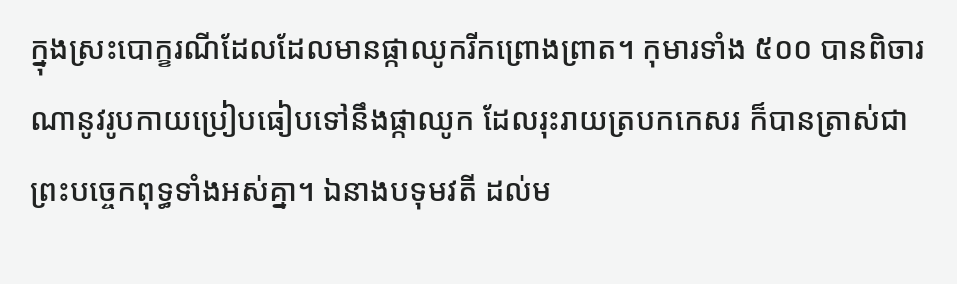ក្នុងស្រះបោក្ខរណីដែលដែលមានផ្កាឈូករីកព្រោងព្រាត។ កុមារទាំង ៥០០ បានពិចារណានូវរូបកាយប្រៀបធៀបទៅនឹងផ្កាឈូក ដែលរុះរាយត្របកកេសរ ក៏បានត្រាស់ជាព្រះបច្ចេកពុទ្ធទាំងអស់គ្នា។ ឯនាងបទុមវតី ដល់ម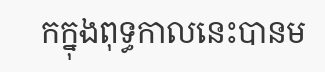កក្នុងពុទ្ធកាលនេះបានម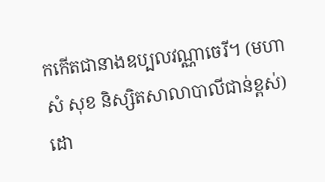កកើតជានាងឧប្បលវណ្ណាចេរី។ (មហា សំ សុខ និស្សិតសាលាបាលីជាន់ខ្ពស់)
ដោ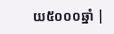យ៥០០០ឆ្នាំ |